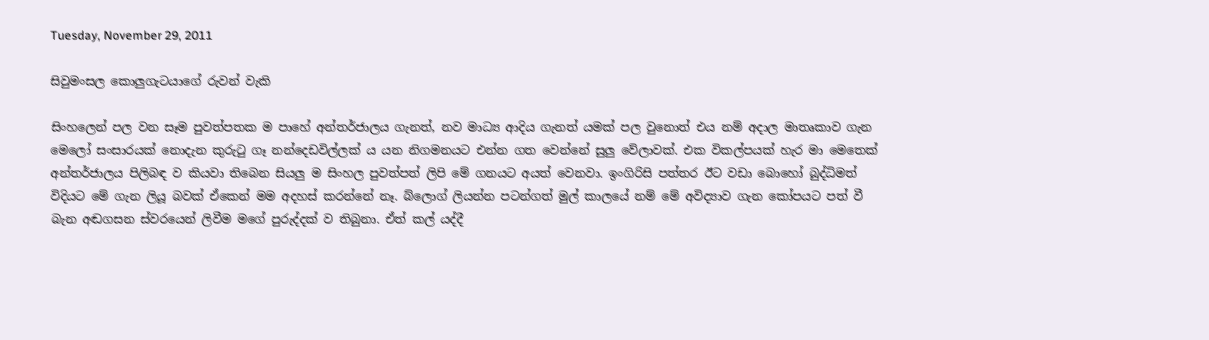Tuesday, November 29, 2011

සිවුමංසල කොලුගැටයාගේ රුවන් වැකි

සිංහලෙන් පල වන සෑම පුවත්පතක ම පාහේ අන්තර්ජාලය ගැනත්, නව මාධ්‍ය ආදිය ගැනත් යමක් පල වුනොත් එය නම් අදාල මාතෘකාව ගැන මෙලෝ සංසාරයක් නොදැන කුරුටු ගෑ නන්දෙඩවිල්ලක් ය යන නිගමනයට එන්න ගත වෙන්නේ සුලු වේලාවක්. එක විකල්පයක් හැර මා මෙතෙක් අන්තර්ජාලය පිලිබඳ ව කියවා තිබෙන සියලු ම සිංහල පුවත්පත් ලිපි මේ ගනයට අයත් වෙනවා. ඉංගිරිසි පත්තර ඊට වඩා බොහෝ බුද්ධිමත් විදියට මේ ගැන ලියූ බවක් ඒකෙන් මම අදහස් කරන්නේ නෑ. බ්ලොග් ලියන්න පටන්ගත් මුල් කාලයේ නම් මේ අවිද්‍යාව ගැන කෝපයට පත් වී බැන අඬගසන ස්වරයෙන් ලිවීම මගේ පුරුද්දක් ව තිබුනා. ඒත් කල් යද්දී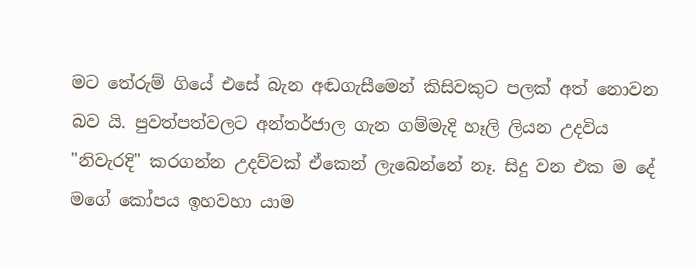මට තේරුම් ගියේ එසේ බැන අඬගැසීමෙන් කිසිවකුට පලක් අත් නොවන බව යි. පුවත්පත්වලට අන්තර්ජාල ගැන ගම්මැදි හෑලි ලියන උදවිය "නිවැරදි" කරගන්න උදව්වක් ඒකෙන් ලැබෙන්නේ නෑ. සිදු වන එක ම දේ මගේ කෝපය ඉහවහා යාම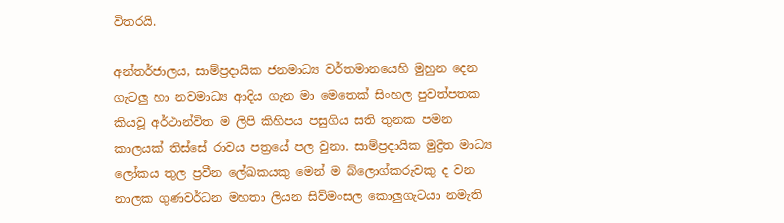විතරයි.

අන්තර්ජාලය, සාම්ප්‍රදායික ජනමාධ්‍ය වර්තමානයෙහි මුහුන දෙන ගැටලු හා නවමාධ්‍ය ආදිය ගැන මා මෙතෙක් සිංහල පුවත්පතක කියවූ අර්ථාන්විත ම ලිපි කිහිපය පසුගිය සති තුනක පමන කාලයක් තිස්සේ රාවය පත්‍රයේ පල වුනා. සාම්ප්‍රදායික මුද්‍රිත මාධ්‍ය ලෝකය තුල ප්‍රවීන ලේඛකයකු මෙන් ම බ්ලොග්කරුවකු ද වන නාලක ගුණවර්ධන මහතා ලියන සිව්මංසල කොලුගැටයා නමැති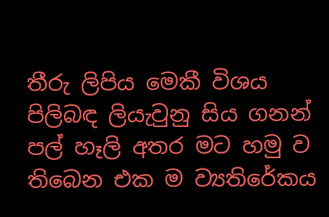තීරු ලිපිය මෙකී විශය පිලිබඳ ලියැවුනු සිය ගනන් පල් හෑලි අතර මට හමු ව තිබෙන එක ම ව්‍යතිරේකය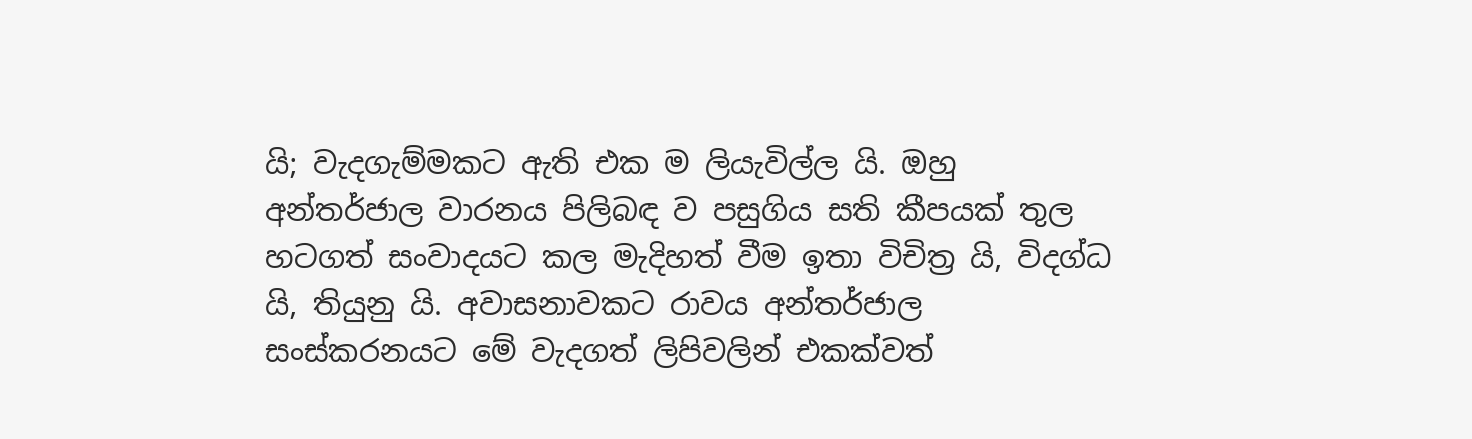යි; වැදගැම්මකට ඇති එක ම ලියැවිල්ල යි. ඔහු අන්තර්ජාල වාරනය පිලිබඳ ව පසුගිය සති කීපයක් තුල හටගත් සංවාදයට කල මැදිහත් වීම ඉතා විචිත්‍ර යි, විදග්ධ යි, තියුනු යි. අවාසනාවකට රාවය අන්තර්ජාල සංස්කරනයට මේ වැදගත් ලිපිවලින් එකක්වත්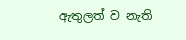ඇතුලත් ව නැති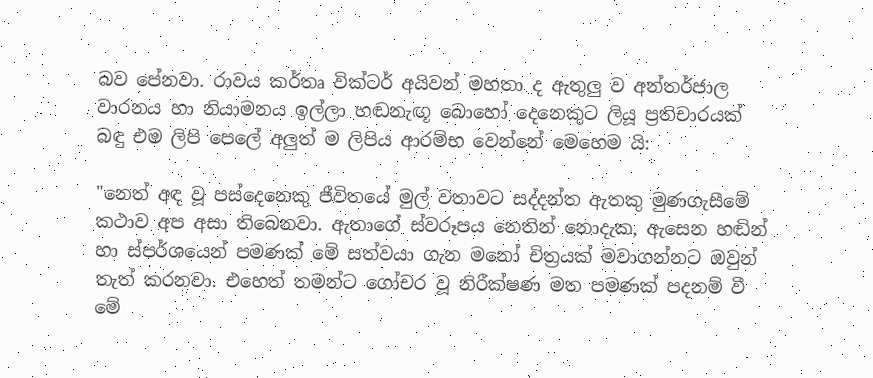බව පේනවා. රාවය කර්තෘ වික්ටර් අයිවන් මහතා ද ඇතුලු ව අන්තර්ජාල වාරනය හා නියාමනය ඉල්ලා හඬනැඟූ බොහෝ දෙනෙකුට ලියූ ප්‍රතිචාරයක් බඳු එම ලිපි පෙලේ අලුත් ම ලිපිය ආරම්භ වෙන්නේ මෙහෙම යි:

"නෙත් අඳ වූ පස්දෙනෙකු ජීවිතයේ මුල් වතාවට සද්දන්ත ඇතකු මුණගැසීමේ කථාව අප අසා තිබෙනවා. ඇතාගේ ස්වරූපය නෙතින් නොදැක, ඇසෙන හඬින් හා ස්පර්ශයෙන් පමණක් මේ සත්වයා ගැන මනෝ චිත්‍රයක් මවාගන්නට ඔවුන් තැත් කරනවා. එහෙත් තමන්ට ගෝචර වූ නිරීක්ෂණ මත පමණක් පදනම් වී මේ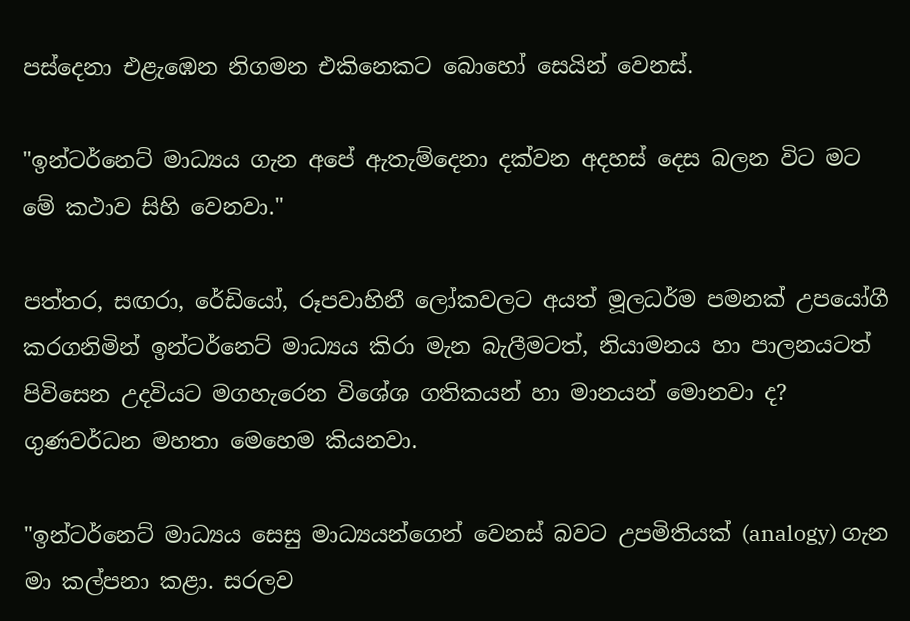පස්දෙනා එළැඹෙන නිගමන එකිනෙකට බොහෝ සෙයින් වෙනස්.

"ඉන්ටර්නෙට් මාධ්‍යය ගැන අපේ ඇතැම්දෙනා දක්වන අදහස් දෙස බලන විට මට මේ කථාව සිහි වෙනවා."

පත්තර, සඟරා, රේඩියෝ, රූපවාහිනී ලෝකවලට අයත් මූලධර්ම පමනක් උපයෝගී කරගනිමින් ඉන්ටර්නෙට් මාධ්‍යය කිරා මැන බැලීමටත්, නියාමනය හා පාලනයටත් පිවිසෙන උදවියට මගහැරෙන විශේශ ගතිකයන් හා මානයන් මොනවා ද? ගුණවර්ධන මහතා මෙහෙම කියනවා.

"ඉන්ටර්නෙට් මාධ්‍යය සෙසු මාධ්‍යයන්ගෙන් වෙනස් බවට උපමිතියක් (analogy) ගැන මා කල්පනා කළා. සරලව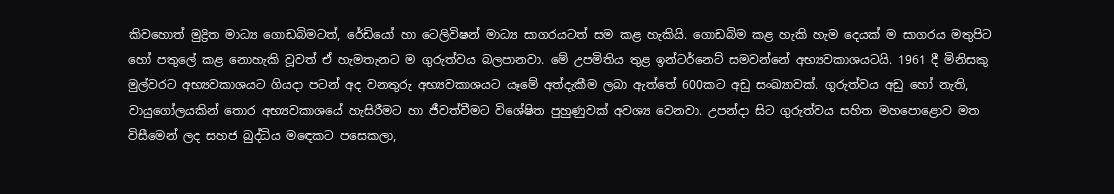කිවහොත් මුද්‍රිත මාධ්‍ය ගොඩබිමටත්, රේඩියෝ හා ටෙලිවිෂන් මාධ්‍ය සාගරයටත් සම කළ හැකියි. ගොඩබිම කළ හැකි හැම දෙයක් ම සාගරය මතුපිට හෝ පතුලේ කළ නොහැකි වූවත් ඒ හැමතැනට ම ගුරුත්වය බලපානවා. මේ උපමිතිය තුළ ඉන්ටර්නෙට් සමවන්නේ අභ්‍යවකාශයටයි. 1961 දී මිනිසකු මුල්වරට අභ්‍යවකාශයට ගියදා පටන් අද වනතුරු අභ්‍යවකාශයට යෑමේ අත්දැකීම ලබා ඇත්තේ 600කට අඩු සංඛ්‍යාවක්. ගුරුත්වය අඩු හෝ නැති, වායුගෝලයකින් තොර අභ්‍යවකාශයේ හැසිරීමට හා ජීවත්වීමට විශේෂිත පුහුණුවක් අවශ්‍ය වෙනවා. උපන්දා සිට ගුරුත්වය සහිත මහපොළොව මත විසීමෙන් ලද සහජ බුද්ධිය මඳෙකට පසෙකලා,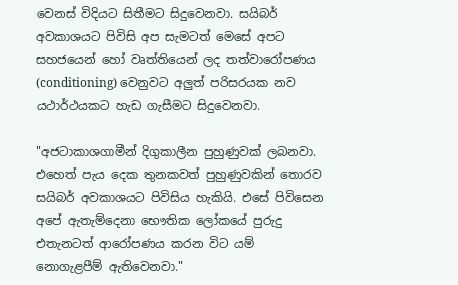වෙනස් විදියට සිතීමට සිදුවෙනවා. සයිබර් අවකාශයට පිවිසි අප සැමටත් මෙසේ අපට සහජයෙන් හෝ වෘත්තියෙන් ලද තත්වාරෝපණය (conditioning) වෙනුවට අලුත් පරිසරයක නව යථාර්ථයකට හැඩ ගැසීමට සිදුවෙනවා.

"අජටාකාශගාමීන් දිගුකාලීන පුහුණුවක් ලබනවා. එහෙත් පැය දෙක තුනකවත් පුහුණුවකින් තොරව සයිබර් අවකාශයට පිවිසිය හැකියි. එසේ පිවිසෙන අපේ ඇතැම්දෙනා භෞතික ලෝකයේ පුරුදු එතැනටත් ආරෝපණය කරන විට යම් නොගැළපීම් ඇතිවෙනවා."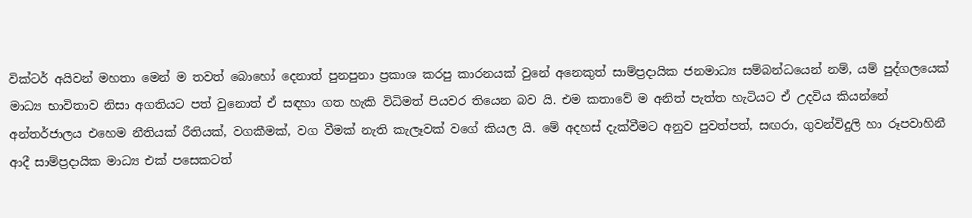වික්ටර් අයිවන් මහතා මෙන් ම තවත් බොහෝ දෙනාත් පුනපුනා ප්‍රකාශ කරපු කාරනයක් වුනේ අනෙකුත් සාම්ප්‍රදායික ජනමාධ්‍ය සම්බන්ධයෙන් නම්, යම් පුද්ගලයෙක් මාධ්‍ය භාවිතාව නිසා අගතියට පත් වුනොත් ඒ සඳහා ගත හැකි විධිමත් පියවර තියෙන බව යි. එම කතාවේ ම අනිත් පැත්ත හැටියට ඒ උදවිය කියන්නේ අන්තර්ජාලය එහෙම නීතියක් රීතියක්, වගකීමක්, වග වීමක් නැති කැලෑවක් වගේ කියල යි. මේ අදහස් දැක්වීමට අනුව පුවත්පත්, සඟරා, ගුවන්විදුලි හා රූපවාහිනී ආදී සාම්ප්‍රදායික මාධ්‍ය එක් පසෙකටත්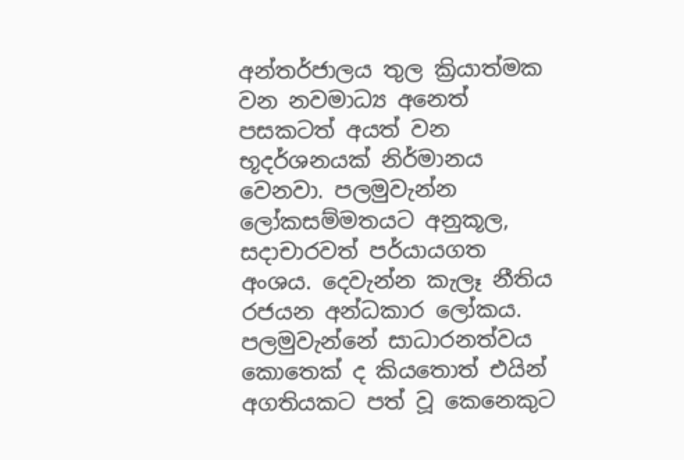අන්තර්ජාලය තුල ක්‍රියාත්මක වන නවමාධ්‍ය අනෙත් පසකටත් අයත් වන භූදර්ශනයක් නිර්මානය වෙනවා. පලමුවැන්න ලෝකසම්මතයට අනුකූල, සදාචාරවත් පර්යායගත අංශය. දෙවැන්න කැලෑ නීතිය රජයන අන්ධකාර ලෝකය. පලමුවැන්නේ සාධාරනත්වය කොතෙක් ද කියතොත් එයින් අගතියකට පත් වූ කෙනෙකුට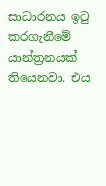සාධාරනය ඉටු කරගැනීමේ යාන්ත්‍රනයක් තියෙනවා. එය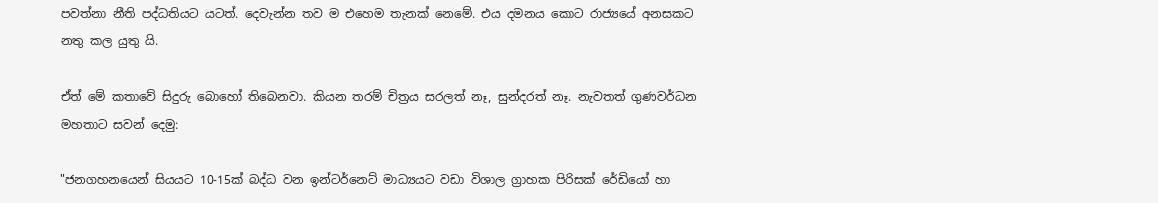පවත්නා නීති පද්ධතියට යටත්. දෙවැන්න තව ම එහෙම තැනක් නෙමේ. එය දමනය කොට රාජ්‍යයේ අනසකට නතු කල යුතු යි.

ඒත් මේ කතාවේ සිදුරු බොහෝ තිබෙනවා. කියන තරම් චිත්‍රය සරලත් නෑ, සුන්දරත් නෑ. නැවතත් ගුණවර්ධන මහතාට සවන් දෙමු:

"ජනගහනයෙන් සියයට 10-15ක් බද්ධ වන ඉන්ටර්නෙට් මාධ්‍යයට වඩා විශාල ග්‍රාහක පිරිසක් රේඩියෝ හා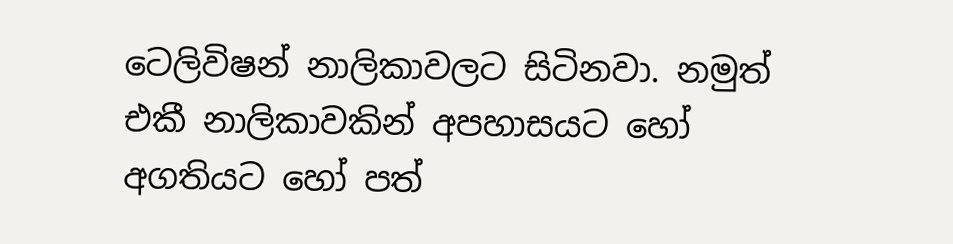ටෙලිවිෂන් නාලිකාවලට සිටිනවා. නමුත් එකී නාලිකාවකින් අපහාසයට හෝ අගතියට හෝ පත්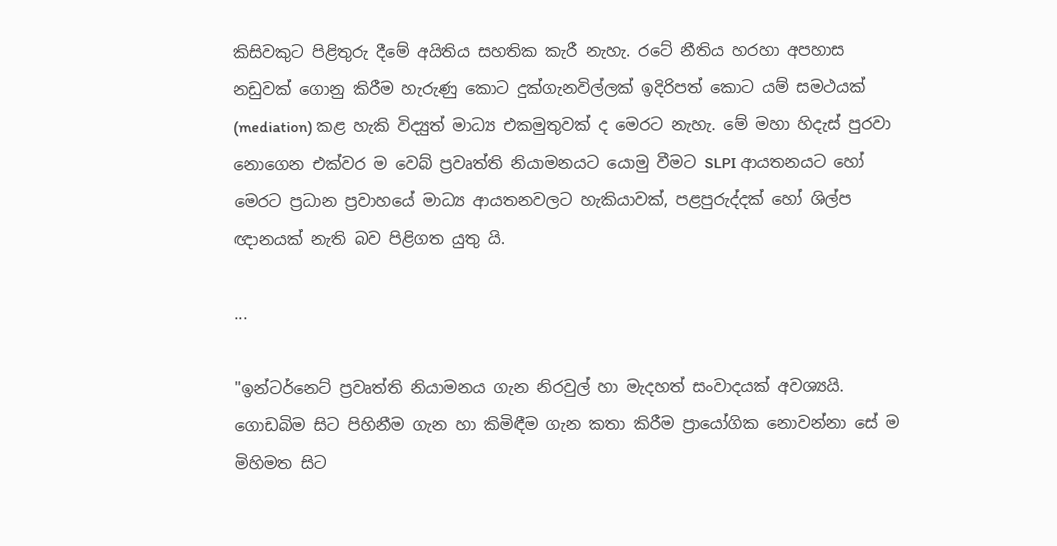කිසිවකුට පිළිතුරු දීමේ අයිතිය සහතික කැරී නැහැ. රටේ නීතිය හරහා අපහාස නඩුවක් ගොනු කිරීම හැරුණු කොට දුක්ගැනවිල්ලක් ඉදිරිපත් කොට යම් සමථයක් (mediation) කළ හැකි විද්‍යුත් මාධ්‍ය එකමුතුවක් ද මෙරට නැහැ. මේ මහා හිදැස් පුරවා නොගෙන එක්වර ම වෙබ් ප්‍රවෘත්ති නියාමනයට යොමු වීමට SLPI ආයතනයට හෝ මෙරට ප්‍රධාන ප්‍රවාහයේ මාධ්‍ය ආයතනවලට හැකියාවක්, පළපුරුද්දක් හෝ ශිල්ප ඥානයක් නැති බව පිළිගත යුතු යි.

...

"ඉන්ටර්නෙට් ප්‍රවෘත්ති නියාමනය ගැන නිරවුල් හා මැදහත් සංවාදයක් අවශ්‍යයි. ගොඩබිම සිට පිහිනීම ගැන හා කිමිඳීම ගැන කතා කිරීම ප්‍රායෝගික නොවන්නා සේ ම මිහිමත සිට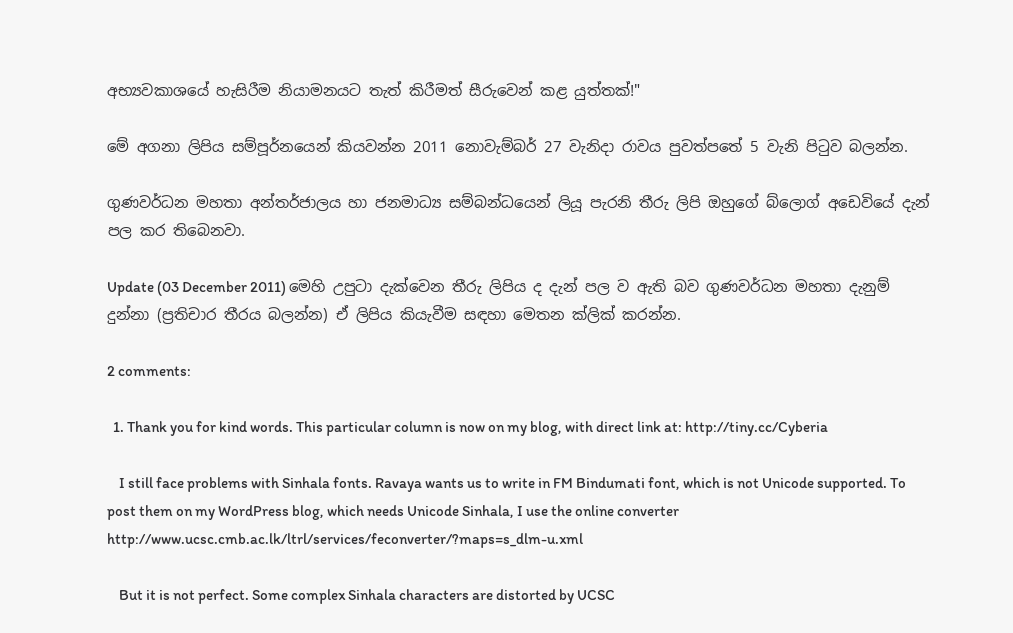අභ්‍යවකාශයේ හැසිරීම නියාමනයට තැත් කිරීමත් සීරුවෙන් කළ යුත්තක්!"

මේ අගනා ලිපිය සම්පූර්නයෙන් කියවන්න 2011 නොවැම්බර් 27 වැනිදා රාවය පුවත්පතේ 5 වැනි පිටුව බලන්න.

ගුණවර්ධන මහතා අන්තර්ජාලය හා ජනමාධ්‍ය සම්බන්ධයෙන් ලියූ පැරනි තීරු ලිපි ඔහුගේ බ්ලොග් අඩෙවියේ දැන් පල කර තිබෙනවා.

Update (03 December 2011) මෙහි උපුටා දැක්වෙන තීරු ලිපිය ද දැන් පල ව ඇති බව ගුණවර්ධන මහතා දැනුම් දුන්නා (ප්‍රතිචාර තීරය බලන්න) ඒ ලිපිය කියැවීම සඳහා මෙතන ක්ලික් කරන්න.

2 comments:

  1. Thank you for kind words. This particular column is now on my blog, with direct link at: http://tiny.cc/Cyberia

    I still face problems with Sinhala fonts. Ravaya wants us to write in FM Bindumati font, which is not Unicode supported. To post them on my WordPress blog, which needs Unicode Sinhala, I use the online converter http://www.ucsc.cmb.ac.lk/ltrl/services/feconverter/?maps=s_dlm-u.xml

    But it is not perfect. Some complex Sinhala characters are distorted by UCSC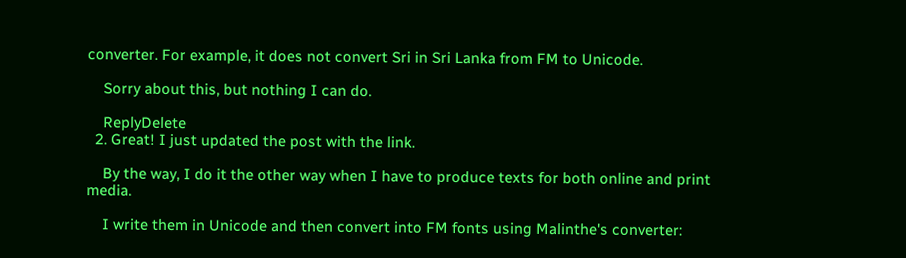converter. For example, it does not convert Sri in Sri Lanka from FM to Unicode.

    Sorry about this, but nothing I can do.

    ReplyDelete
  2. Great! I just updated the post with the link.

    By the way, I do it the other way when I have to produce texts for both online and print media.

    I write them in Unicode and then convert into FM fonts using Malinthe's converter: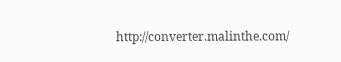http://converter.malinthe.com/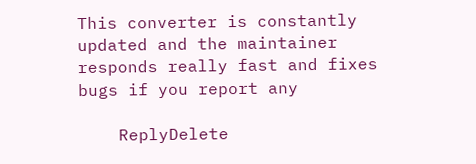This converter is constantly updated and the maintainer responds really fast and fixes bugs if you report any

    ReplyDelete